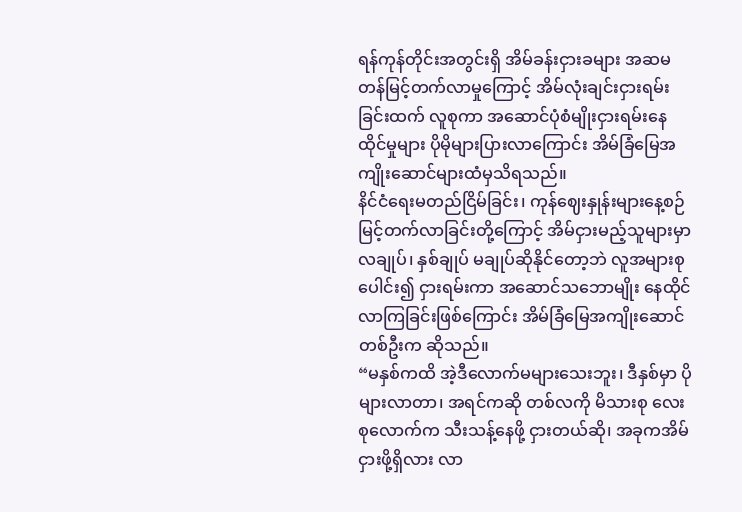ရန်ကုန်တိုင်းအတွင်းရှိ အိမ်ခန်းငှားခများ အဆမတန်မြင့်တက်လာမှုကြောင့် အိမ်လုံးချင်းငှားရမ်းခြင်းထက် လူစုကာ အဆောင်ပုံစံမျိုးငှားရမ်းနေထိုင်မှုများ ပိုမိုများပြားလာကြောင်း အိမ်ခြံမြေအကျိုးဆောင်များထံမှသိရသည်။
နိင်ငံရေးမတည်ငြိမ်ခြင်း၊ ကုန်ဈေးနှုန်းများနေ့စဉ်မြင့်တက်လာခြင်းတို့ကြောင့် အိမ်ငှားမည့်သူများမှာ လချုပ်၊ နှစ်ချုပ် မချုပ်ဆိုနိုင်တော့ဘဲ လူအများစုပေါင်း၍ ငှားရမ်းကာ အဆောင်သဘောမျိုး နေထိုင်လာကြခြင်းဖြစ်ကြောင်း အိမ်ခြံမြေအကျိုးဆောင်တစ်ဦးက ဆိုသည်။
“မနှစ်ကထိ အဲ့ဒီလောက်မများသေးဘူး၊ ဒီနှစ်မှာ ပိုများလာတာ၊ အရင်ကဆို တစ်လကို မိသားစု လေးစုလောက်က သီးသန့်နေဖို့ ငှားတယ်ဆို၊ အခုကအိမ်ငှားဖို့ရှိလား လာ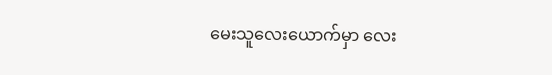မေးသူလေးယောက်မှာ လေး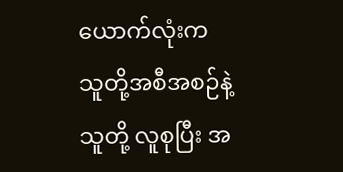ယောက်လုံးက သူတို့အစီအစဉ်နဲ့သူတို့ လူစုပြီး အ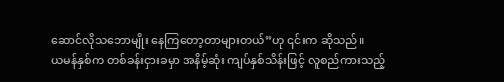ဆောင်လိုသဘောမျိုး နေကြတော့တာများတယ်”ဟု ၎င်းက ဆိုသည်။
ယမန်နှစ်က တစ်ခန်းငှားခမှာ အနိမ့်ဆုံး ကျပ်နှစ်သိန်းဖြင့် လူစည်ကားသည့်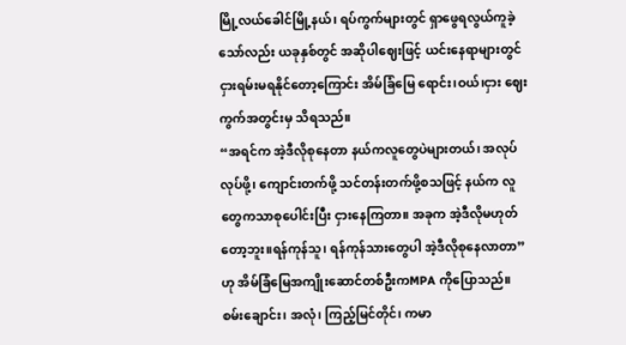မြို့လယ်ခေါင်မြို့နယ်၊ ရပ်ကွက်များတွင် ရှာဖွေရလွယ်ကူခဲ့သော်လည်း ယခုနှစ်တွင် အဆိုပါဈေးဖြင့် ယင်းနေရာများတွင် ငှားရမ်းမရနိုင်တော့ကြောင်း အိမ်ခြံမြေ ရောင်း၊ဝယ်၊ငှား ဈေးကွက်အတွင်းမှ သိရသည်။
“အရင်က အဲ့ဒီလိုစုနေတာ နယ်ကလူတွေပဲများတယ်၊ အလုပ်လုပ်ဖို့၊ ကျောင်းတက်ဖို့ သင်တန်းတက်ဖို့စသဖြင့် နယ်က လူတွေကသာစုပေါင်းပြီး ငှားနေကြတာ။ အခုက အဲ့ဒီလိုမဟုတ်တော့ဘူး။ရန်ကုန်သူ၊ ရန်ကုန်သားတွေပါ အဲ့ဒီလိုစုနေလာတာ” ဟု အိမ်ခြံမြေအကျိုးဆောင်တစ်ဦးကMPA ကိုပြောသည်။
စမ်းချောင်း၊ အလုံ၊ ကြည့်မြင်တိုင်၊ ကမာ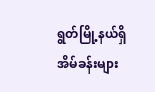ရွတ်မြို့နယ်ရှိ အိမ်ခန်းများ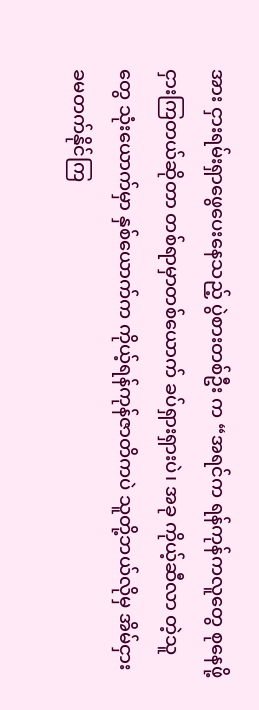အား ငှားရမ်းရှာဖွေပေးနေသည့် ပွဲစားတစ်ဦး က “အရင်က ရန်ကုန်ကလူတွေ စုနေဖို့ငှားကြတယ်ဆိုတာ တစ်ရာမှာတစ်ယောက် ခပ်ရှားရှားပဲ၊ အခု ကိုယ့်ဆီလာ တဲ့သူတွေ သုံးယောက်မှာ နှစ်ယောက်က ကိုယ့်ရန်ကုန်ဇာတိကပဲ သူတို့ဘယ်လိုမှ အိမ်ငှားခမတက်နိုင်ကြ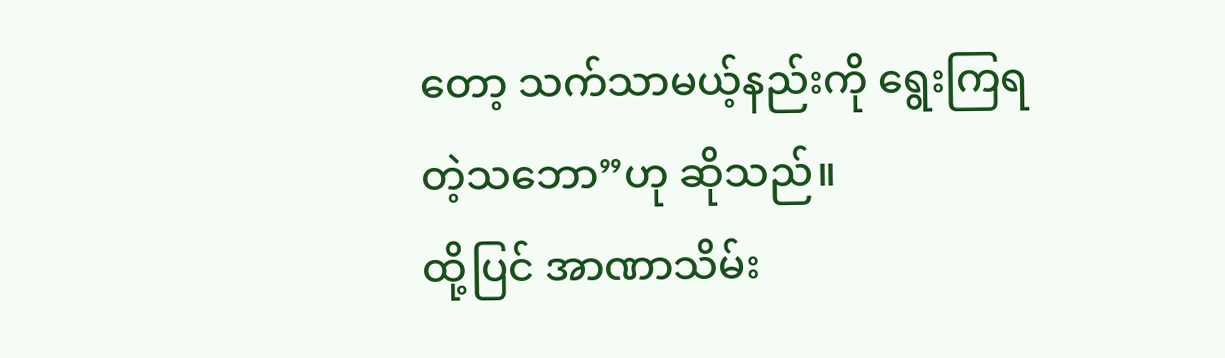တော့ သက်သာမယ့်နည်းကို ရွေးကြရတဲ့သဘော”ဟု ဆိုသည်။
ထို့ပြင် အာဏာသိမ်း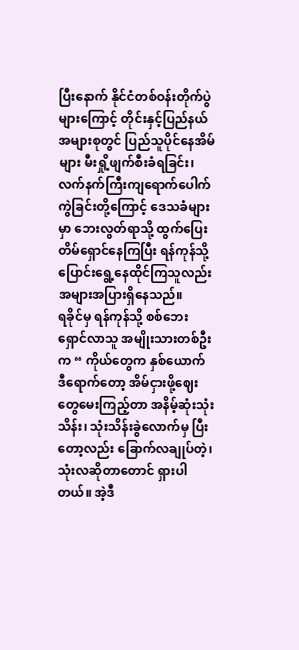ပြီးနောက် နိုင်ငံတစ်ဝန်းတိုက်ပွဲများကြောင့် တိုင်းနှင့်ပြည်နယ် အများစုတွင် ပြည်သူပိုင်နေအိမ်များ မီးရှို့ဖျက်စီးခံရခြင်း၊ လက်နက်ကြီးကျရောက်ပေါက်ကွဲခြင်းတို့ကြောင့် ဒေသခံများမှာ ဘေးလွတ်ရာသို့ ထွက်ပြေးတိမ်ရှောင်နေကြပြီး ရန်ကုန်သို့ ပြောင်းရွေ့နေထိုင်ကြသူလည်း အများအပြားရှိနေသည်။
ရခိုင်မှ ရန်ကုန်သို့ စစ်ဘေးရှောင်လာသူ အမျိုးသားတစ်ဦးက “ ကိုယ်တွေက နှစ်ယောက် ဒီရောက်တော့ အိမ်ငှားဖို့ဈေးတွေမေးကြည့်တာ အနိမ့်ဆုံးသုံးသိန်း၊ သုံးသိန်းခွဲလောက်မှ ပြီးတော့လည်း ခြောက်လချုပ်တဲ့၊ သုံးလဆိုတာတောင် ရှားပါတယ်။ အဲ့ဒီ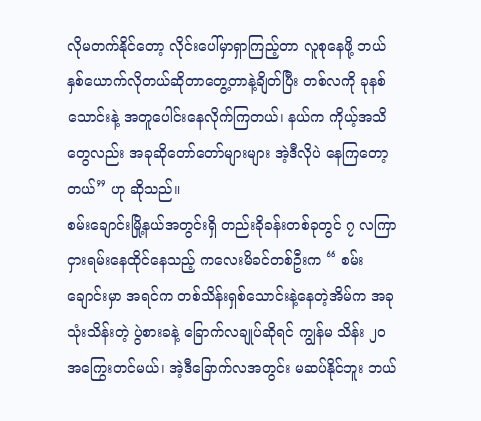လိုမတက်နိုင်တော့ လိုင်းပေါ်မှာရှာကြည့်တာ လူစုနေဖို့ ဘယ်နှစ်ယောက်လိုတယ်ဆိုတာတွေ့တာနဲ့ချိတ်ပြီး တစ်လကို ခုနစ်သောင်းနဲ့ အတူပေါင်းနေလိုက်ကြတယ်၊ နယ်က ကိုယ့်အသိတွေလည်း အခုဆိုတော်တော်များများ အဲ့ဒီလိုပဲ နေကြတော့တယ်” ဟု ဆိုသည်။
စမ်းချောင်းမြို့နယ်အတွင်းရှိ တည်းခိုခန်းတစ်ခုတွင် ၇ လကြာ ငှားရမ်းနေထိုင်နေသည့် ကလေးမိခင်တစ်ဦးက “ စမ်းချောင်းမှာ အရင်က တစ်သိန်းရှစ်သောင်းနဲ့နေတဲ့အိမ်က အခုသုံးသိန်းတဲ့ ပွဲစားခနဲ့ ခြောက်လချုပ်ဆိုရင် ကျွန်မ သိန်း ၂၀ အကြွေးတင်မယ်၊ အဲ့ဒီခြောက်လအတွင်း မဆပ်နိုင်ဘူး ဘယ်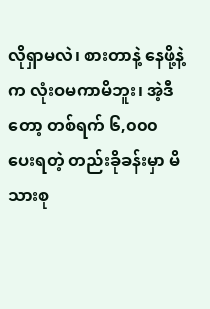လိုရှာမလဲ၊ စားတာနဲ့ နေဖို့နဲ့က လုံးဝမကာမိဘူး၊ အဲ့ဒီတော့ တစ်ရက် ၆,၀၀၀ ပေးရတဲ့ တည်းခိုခန်းမှာ မိသားစု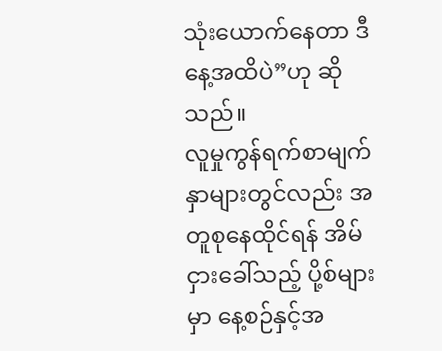သုံးယောက်နေတာ ဒီနေ့အထိပဲ”ဟု ဆိုသည်။
လူမှုကွန်ရက်စာမျက်နှာများတွင်လည်း အတူစုနေထိုင်ရန် အိမ်ငှားခေါ်သည့် ပို့စ်များမှာ နေ့စဉ်နှင့်အ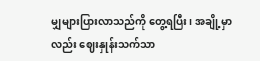မျှများပြားလာသည်ကို တွေ့ရပြီး၊ အချို့မှာလည်း ဈေးနှုန်းသက်သာ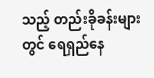သည့် တည်းခိုခန်းများတွင် ရေရှည်နေ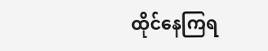ထိုင်နေကြရ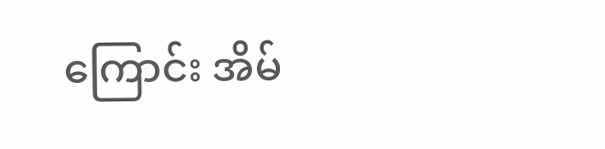ကြောင်း အိမ်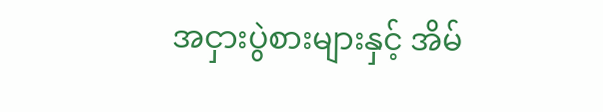အငှားပွဲစားများနှင့် အိမ်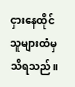ငှားနေထိုင်သူများထံမှ သိရသည်။